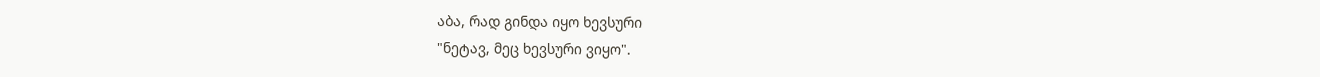აბა, რად გინდა იყო ხევსური
"ნეტავ, მეც ხევსური ვიყო".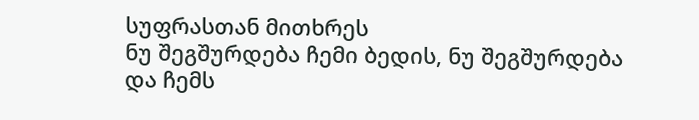სუფრასთან მითხრეს
ნუ შეგშურდება ჩემი ბედის, ნუ შეგშურდება
და ჩემს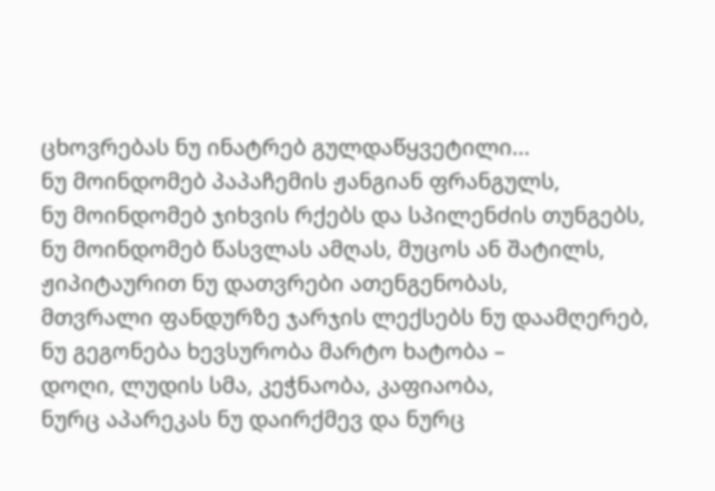ცხოვრებას ნუ ინატრებ გულდაწყვეტილი...
ნუ მოინდომებ პაპაჩემის ჟანგიან ფრანგულს,
ნუ მოინდომებ ჯიხვის რქებს და სპილენძის თუნგებს,
ნუ მოინდომებ წასვლას ამღას, მუცოს ან შატილს,
ჟიპიტაურით ნუ დათვრები ათენგენობას,
მთვრალი ფანდურზე ჯარჯის ლექსებს ნუ დაამღერებ,
ნუ გეგონება ხევსურობა მარტო ხატობა –
დოღი, ლუდის სმა, კეჭნაობა, კაფიაობა,
ნურც აპარეკას ნუ დაირქმევ და ნურც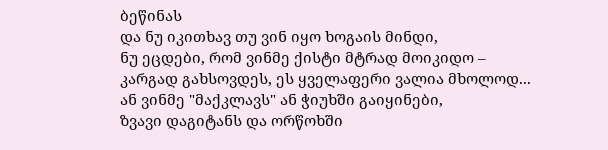ბეწინას
და ნუ იკითხავ თუ ვინ იყო ხოგაის მინდი,
ნუ ეცდები, რომ ვინმე ქისტი მტრად მოიკიდო –
კარგად გახსოვდეს, ეს ყველაფერი ვალია მხოლოდ...
ან ვინმე "მაქკლავს" ან ჭიუხში გაიყინები,
ზვავი დაგიტანს და ორწოხში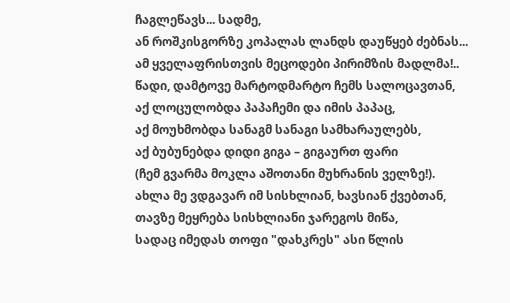ჩაგლეწავს... სადმე,
ან როშკისგორზე კოპალას ლანდს დაუწყებ ძებნას...
ამ ყველაფრისთვის მეცოდები პირიმზის მადლმა!..
წადი, დამტოვე მარტოდმარტო ჩემს სალოცავთან,
აქ ლოცულობდა პაპაჩემი და იმის პაპაც,
აქ მოუხმობდა სანაგმ სანაგი სამხარაულებს,
აქ ბუბუნებდა დიდი გიგა – გიგაურთ ფარი
(ჩემ გვარმა მოკლა აშოთანი მუხრანის ველზე!).
ახლა მე ვდგავარ იმ სისხლიან, ხავსიან ქვებთან,
თავზე მეყრება სისხლიანი ჯარეგოს მიწა,
სადაც იმედას თოფი "დახკრეს" ასი წლის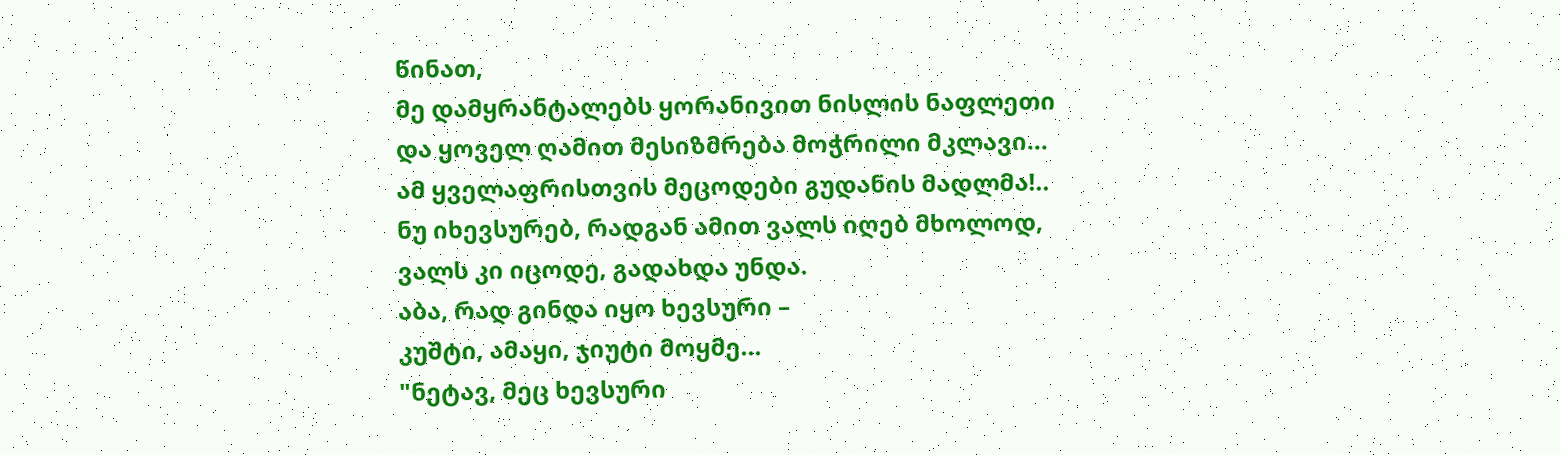წინათ,
მე დამყრანტალებს ყორანივით ნისლის ნაფლეთი
და ყოველ ღამით მესიზმრება მოჭრილი მკლავი...
ამ ყველაფრისთვის მეცოდები გუდანის მადლმა!..
ნუ იხევსურებ, რადგან ამით ვალს იღებ მხოლოდ,
ვალს კი იცოდე, გადახდა უნდა.
აბა, რად გინდა იყო ხევსური –
კუშტი, ამაყი, ჯიუტი მოყმე...
"ნეტავ, მეც ხევსური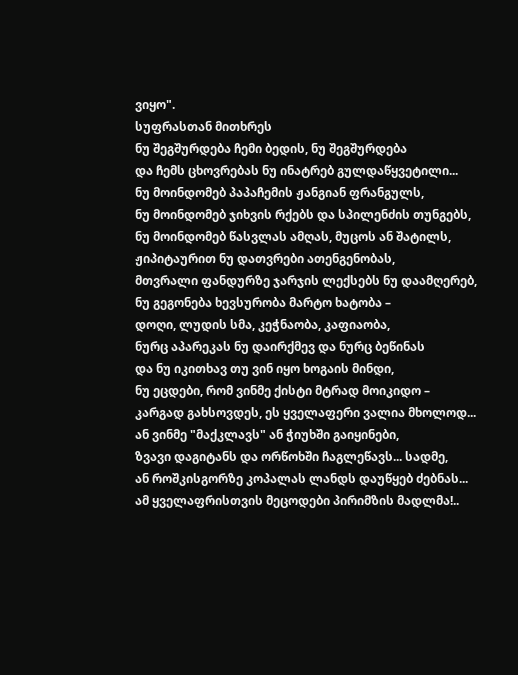ვიყო".
სუფრასთან მითხრეს
ნუ შეგშურდება ჩემი ბედის, ნუ შეგშურდება
და ჩემს ცხოვრებას ნუ ინატრებ გულდაწყვეტილი...
ნუ მოინდომებ პაპაჩემის ჟანგიან ფრანგულს,
ნუ მოინდომებ ჯიხვის რქებს და სპილენძის თუნგებს,
ნუ მოინდომებ წასვლას ამღას, მუცოს ან შატილს,
ჟიპიტაურით ნუ დათვრები ათენგენობას,
მთვრალი ფანდურზე ჯარჯის ლექსებს ნუ დაამღერებ,
ნუ გეგონება ხევსურობა მარტო ხატობა –
დოღი, ლუდის სმა, კეჭნაობა, კაფიაობა,
ნურც აპარეკას ნუ დაირქმევ და ნურც ბეწინას
და ნუ იკითხავ თუ ვინ იყო ხოგაის მინდი,
ნუ ეცდები, რომ ვინმე ქისტი მტრად მოიკიდო –
კარგად გახსოვდეს, ეს ყველაფერი ვალია მხოლოდ...
ან ვინმე "მაქკლავს" ან ჭიუხში გაიყინები,
ზვავი დაგიტანს და ორწოხში ჩაგლეწავს... სადმე,
ან როშკისგორზე კოპალას ლანდს დაუწყებ ძებნას...
ამ ყველაფრისთვის მეცოდები პირიმზის მადლმა!..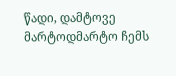წადი, დამტოვე მარტოდმარტო ჩემს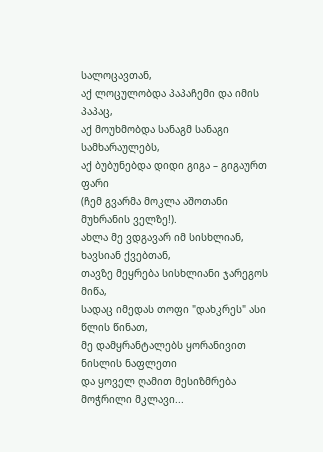სალოცავთან,
აქ ლოცულობდა პაპაჩემი და იმის პაპაც,
აქ მოუხმობდა სანაგმ სანაგი სამხარაულებს,
აქ ბუბუნებდა დიდი გიგა – გიგაურთ ფარი
(ჩემ გვარმა მოკლა აშოთანი მუხრანის ველზე!).
ახლა მე ვდგავარ იმ სისხლიან, ხავსიან ქვებთან,
თავზე მეყრება სისხლიანი ჯარეგოს მიწა,
სადაც იმედას თოფი "დახკრეს" ასი წლის წინათ,
მე დამყრანტალებს ყორანივით ნისლის ნაფლეთი
და ყოველ ღამით მესიზმრება მოჭრილი მკლავი...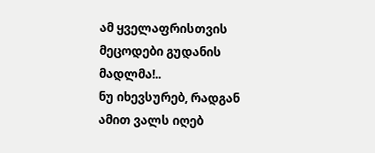ამ ყველაფრისთვის მეცოდები გუდანის მადლმა!..
ნუ იხევსურებ, რადგან ამით ვალს იღებ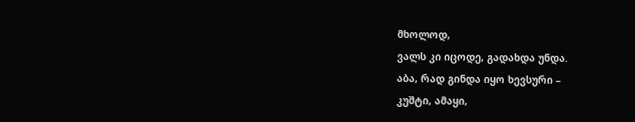მხოლოდ,
ვალს კი იცოდე, გადახდა უნდა.
აბა, რად გინდა იყო ხევსური –
კუშტი, ამაყი,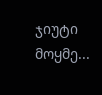ჯიუტი მოყმე...